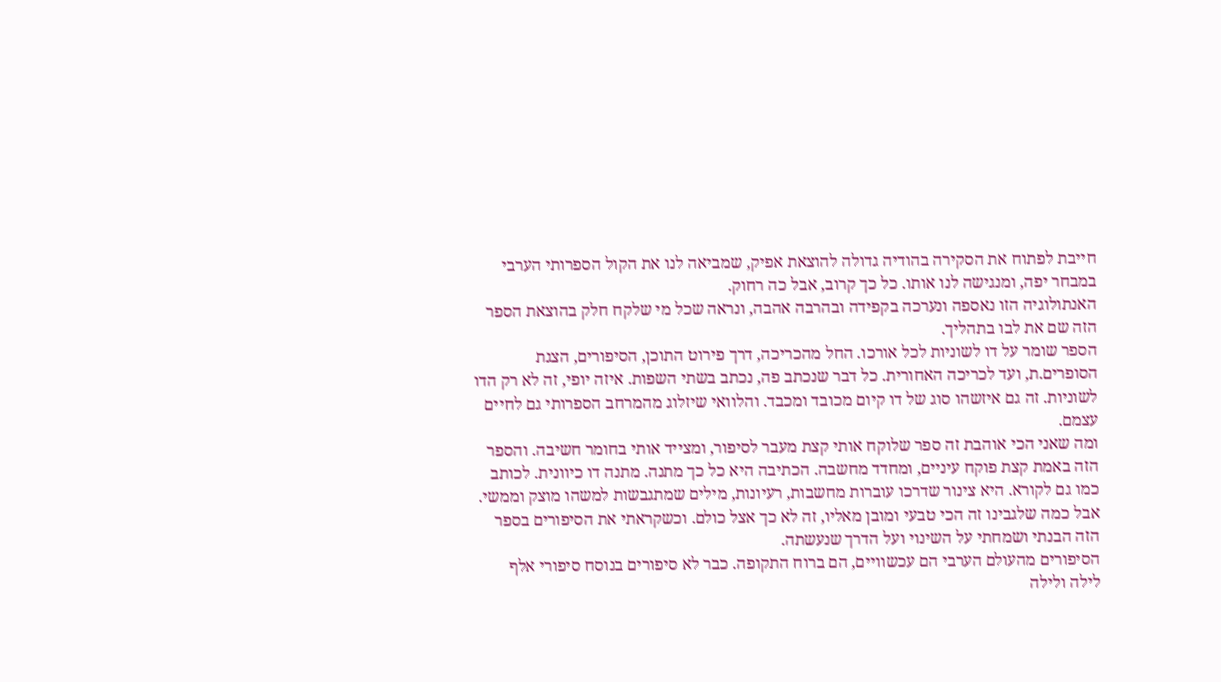חייבת לפתוח את הסקירה בהודיה גדולה להוצאת אפיק, שמביאה לנו את הקול הספרותי הערבי במבחר יפה, ומנגישה לנו אותו. כל כך קרוב, אבל כה רחוק.
האנתולוגיה הזו נאספה ונערכה בקפידה ובהרבה אהבה, ונראה שכל מי שלקח חלק בהוצאת הספר הזה שם את לבו בתהליך.
הספר שומר על דו לשוניות לכל אורכו. החל מהכריכה, דרך פירוט התוכן, הסיפורים, הצגת הסופרים.ת, ועד לכריכה האחורית. כל דבר שנכתב פה, נכתב בשתי השפות. איזה יופי, זה לא רק הדו לשוניות. זה גם איזשהו סוג של דו קיום מכובד ומכבד. והלוואי שיזלוג מהמרחב הספרותי גם לחיים עצמם.
ומה שאני הכי אוהבת זה ספר שלוקח אותי קצת מעבר לסיפור, ומצייד אותי בחומר חשיבה. והספר הזה באמת קצת פוקח עיניים, ומחדד מחשבה. הכתיבה היא כל כך מתנה. מתנה דו כיוונית. לכותב כמו גם לקורא. היא צינור שדרכו עוברות מחשבות, רעיונות, מילים שמתגבשות למשהו מוצק וממשי. אבל כמה שלגבינו זה הכי טבעי ומובן מאליו, זה לא כך אצל כולם. וכשקראתי את הסיפורים בספר הזה הבנתי ושמחתי על השינוי ועל הדרך שנעשתה.
הסיפורים מהעולם הערבי הם עכשוויים, הם ברוח התקופה. כבר לא סיפורים בנוסח סיפורי אלף לילה ולילה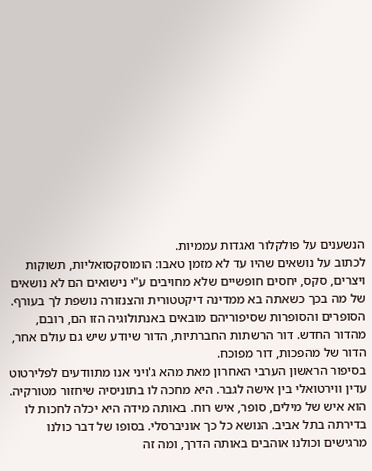הנשענים על פולקלור ואגדות עממיות.
לכתוב על נושאים שהיו עד לא מזמן טאבו: הומוסקסואליות, תשוקות ויצרים, סקס, יחסים חופשיים שלא מחויבים ע"י נישואים הם לא נושאים של מה בכך כשאתה בא ממדינה דיקטטורית והצנזורה נושפת לך בעורף.
הסופרים והסופרות שסיפוריהם מובאים באנתולוגיה הזו הם, רובם, מהדור החדש. דור הרשתות החברתיות, הדור שיודע שיש גם עולם אחר, הדור של מהפכות, דור מפוכח.
בסיפור הראשון הערבי האחרון מאת מהא ג'ויני אנו מתוודעים לפלירטוט עדין ווירטואלי בין אישה לגבר. היא מחכה לו בתוניסיה שיחזור מטורקיה. הוא איש של מילים, סופר, איש רוח. באותה מידה היא יכלה לחכות לו בדירתה בתל אביב. הנושא כל כך אוניברסלי. בסופו של דבר כולנו מרגישים וכולנו אוהבים באותה הדרך, ומה זה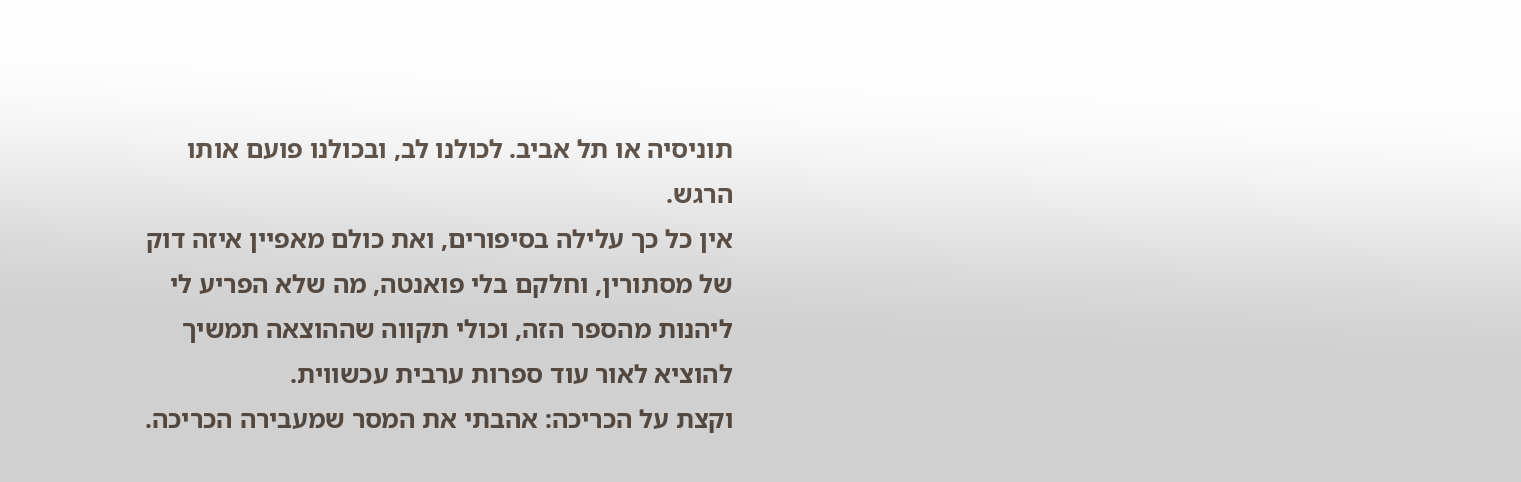תוניסיה או תל אביב. לכולנו לב, ובכולנו פועם אותו הרגש.
אין כל כך עלילה בסיפורים, ואת כולם מאפיין איזה דוק של מסתורין, וחלקם בלי פואנטה, מה שלא הפריע לי ליהנות מהספר הזה, וכולי תקווה שההוצאה תמשיך להוציא לאור עוד ספרות ערבית עכשווית.
וקצת על הכריכה: אהבתי את המסר שמעבירה הכריכה.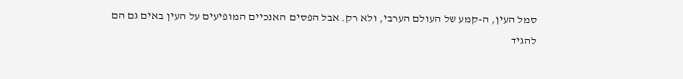סמל העין, ה-קמע של העולם הערבי, ולא רק. אבל הפסים האנכיים המופיעים על העין באים גם הם להגיד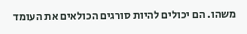משהו. הם יכולים להיות סורגים הכולאים את העומד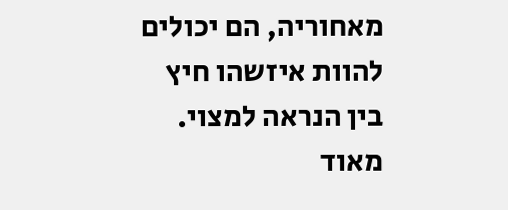מאחוריה, הם יכולים להוות איזשהו חיץ בין הנראה למצוי. מאוד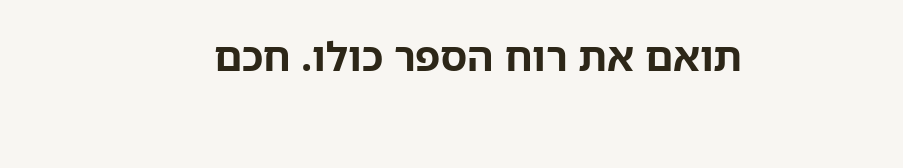תואם את רוח הספר כולו. חכם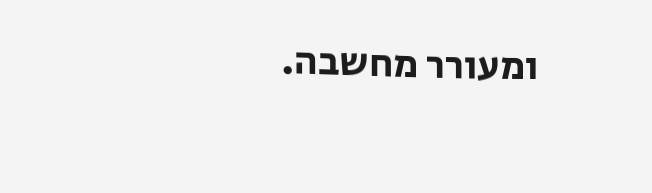ומעורר מחשבה.